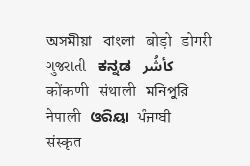অসমীয়া   বাংলা   बोड़ो   डोगरी   ગુજરાતી   ಕನ್ನಡ   كأشُر   कोंकणी   संथाली   মনিপুরি   नेपाली   ଓରିୟା   ਪੰਜਾਬੀ   संस्कृत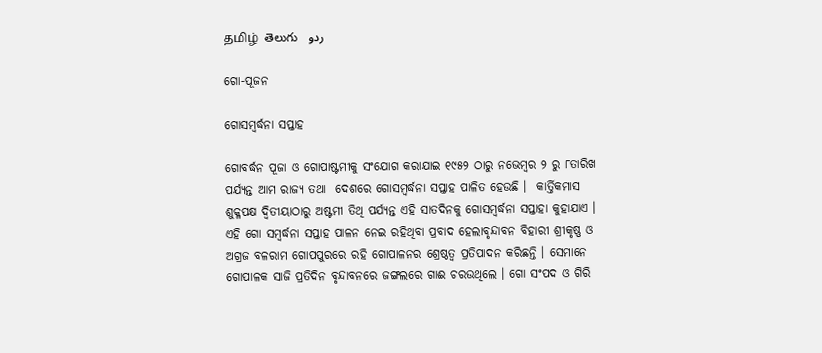தமிழ்  తెలుగు   ردو

ଗୋ-ପୂଜନ

ଗୋସମ୍ବର୍ଦ୍ଧନା ସପ୍ତାହ

ଗୋବର୍ଦ୍ଧନ ପୂଜା ଓ ଗୋପାଷ୍ଟମୀକୁ ସଂଯୋଗ କରାଯାଇ ୧୯୫୨ ଠାରୁ ନଭେମ୍ବର ୨ ରୁ ୮ତାରିଖ ପର୍ଯ୍ୟନ୍ତ ଆମ ରାଜ୍ୟ ତଥା  ଦେଶରେ ଗୋସମ୍ବର୍ଦ୍ଧନା ସପ୍ତାହ ପାଳିତ ହେଉଛି ।  କାର୍ତ୍ତିକମାସ ଶୁକ୍ଳପକ୍ଷ ଦ୍ଵିତୀୟାଠାରୁ ଅଷ୍ଟମୀ ତିଥି ପର୍ଯ୍ୟନ୍ତ ଏହି ସାତଦିନକୁ ଗୋସମ୍ବର୍ଦ୍ଧନା ସପ୍ତାହା କୁହାଯାଏ । ଏହି ଗୋ ସମ୍ବର୍ଦ୍ଧନା ସପ୍ତାହ ପାଳନ ନେଇ ରହିଥିବା ପ୍ରବାଦ ହେଲାବୃନ୍ଦାବନ ବିହାରୀ ଶ୍ରୀକୃଷ୍ଣ ଓ ଅଗ୍ରଜ ବଳରାମ ଗୋପପୁରରେ ରହି ଗୋପାଳନର ଶ୍ରେଷ୍ଠତ୍ଵ ପ୍ରତିପାଦନ କରିଛନ୍ତି । ସେମାନେ ଗୋପାଳକ ସାଜି ପ୍ରତିଦିନ ବୃନ୍ଦାବନରେ ଜଙ୍ଗଲରେ ଗାଈ ଚରଉଥିଲେ । ଗୋ ସଂପଦ ଓ ଗିରି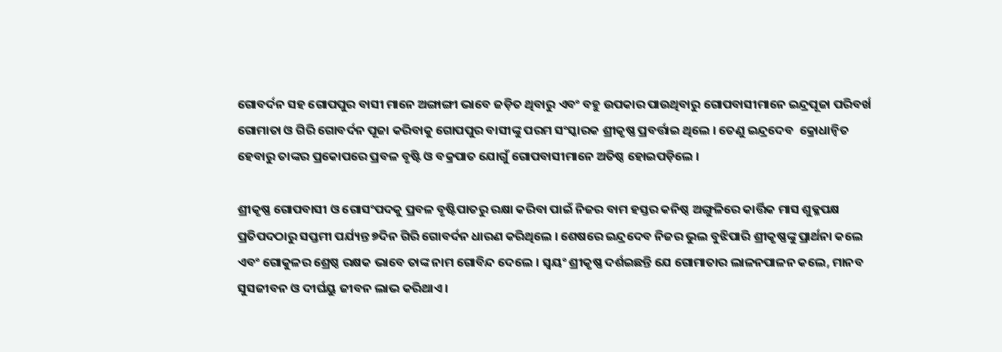ଗୋବର୍ଦନ ସହ ଗୋପପୁର ବାସୀ ମାନେ ଅଙ୍ଗାଙ୍ଗୀ ଭାବେ ଜଡ଼ିତ ଥିବାରୁ ଏବଂ ବହୁ ଉପକାର ପାଉଥିବାରୁ ଗୋପବାସୀମାନେ ଇନ୍ଦ୍ରପୂଜା ପରିବର୍ଖ ଗୋମାତା ଓ ଗିରି ଗୋବର୍ଦନ ପୂଜା କରିବାକୁ ଗୋପପୁର ବାସୀଙ୍କୁ ପରମ ସଂସ୍କାରକ ଶ୍ରୀକୃଷ୍ଣ ପ୍ରବର୍ତ୍ତାଇ ଥିଲେ । ତେଣୁ ଇନ୍ଦ୍ରଦେବ  କ୍ରୋଧାନ୍ୱିତ ହେବାରୁ ତାଙ୍କର ପ୍ରକୋପରେ ପ୍ରବଳ ବୃଷ୍ଟି ଓ ବକ୍ରପାତ ଯୋଗୁଁ ଗୋପବାସୀମାନେ ଅତିଷ୍ଠ ହୋଇପଡ଼ିଲେ ।

ଶ୍ରୀକୃଷ୍ଣ ଗୋପବାସୀ ଓ ଗୋସଂପଦକୁ ପ୍ରବଳ ବୃଷ୍ଟିପାତରୁ ରକ୍ଷା କରିବା ପାଇଁ ନିଜର ବାମ ହସ୍ତର କନିଷ୍ଠ ଅଙ୍ଗୁଳିରେ କାର୍ତ୍ତିକ ମାସ ଶୁକ୍ଳପକ୍ଷ ପ୍ରତିପଦଠାରୁ ସପ୍ତମୀ ପର୍ଯ୍ୟନ୍ତ ୭ଦିନ ଗିରି ଗୋବର୍ଦନ ଧାରଣ କରିଥିଲେ । ଶେଷରେ ଇନ୍ଦ୍ରଦେବ ନିଜର ଭୁଲ ବୁଝିପାରି ଶ୍ରୀକୃଷ୍ଣଙ୍କୁ ପ୍ରାର୍ଥନା କଲେ ଏବଂ ଗୋକୁଳର ଶ୍ରେଷ୍ଠ ରକ୍ଷକ ଭାବେ ତାଙ୍କ ନାମ ଗୋବିନ୍ଦ ଦେଲେ । ସ୍ଵୟଂ ଶ୍ରୀକୃଷ୍ଣ ଦର୍ଶଇଛନ୍ତି ଯେ ଗୋମାତାର ଲାଳନପାଳନ କଲେ, ମାନବ ସୁସଜୀବନ ଓ ଦୀର୍ଘୟୁ ଜୀବନ ଲାଭ କରିଥାଏ ।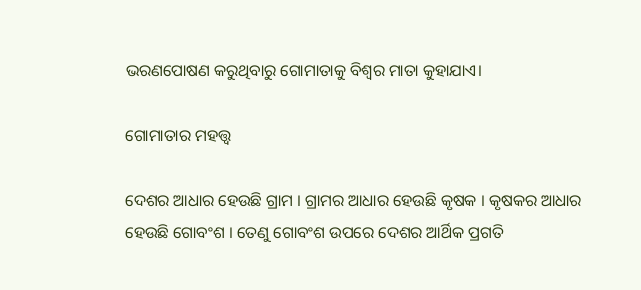ଭରଣପୋଷଣ କରୁଥିବାରୁ ଗୋମାତାକୁ ବିଶ୍ଵର ମାତା କୁହାଯାଏ।

ଗୋମାତାର ମହତ୍ତ୍ଵ

ଦେଶର ଆଧାର ହେଉଛି ଗ୍ରାମ । ଗ୍ରାମର ଆଧାର ହେଉଛି କୃଷକ । କୃଷକର ଆଧାର ହେଉଛି ଗୋବଂଶ । ତେଣୁ ଗୋବଂଶ ଉପରେ ଦେଶର ଆର୍ଥିକ ପ୍ରଗତି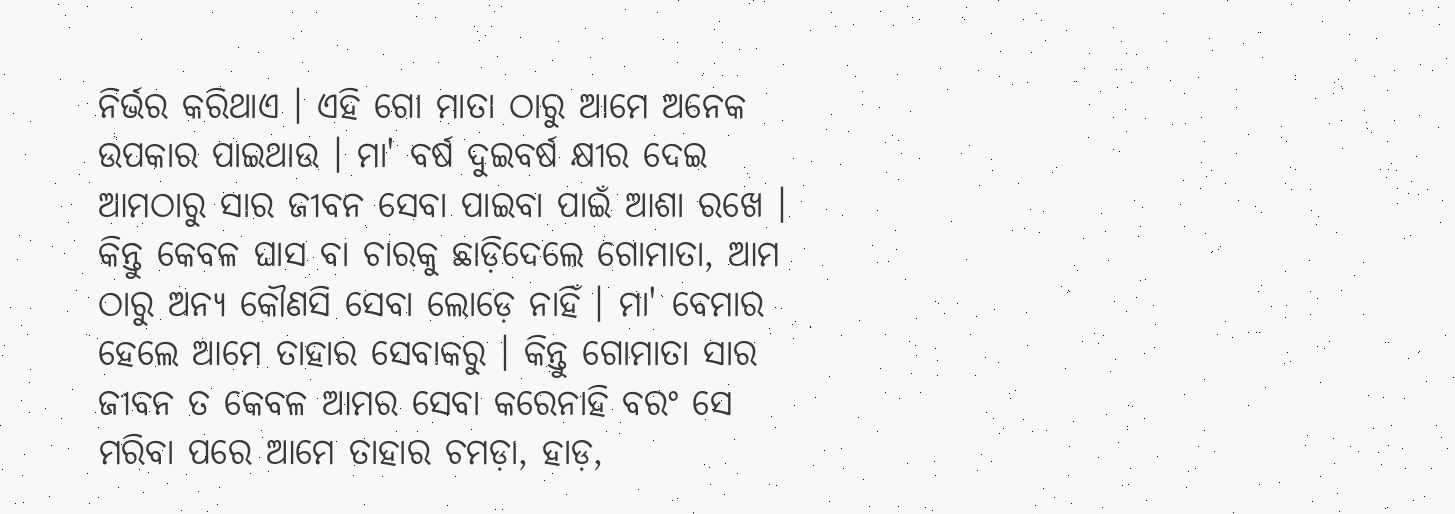ନିର୍ଭର କରିଥାଏ । ଏହି ଗୋ ମାତା ଠାରୁ ଆମେ ଅନେକ ଉପକାର ପାଇଥାଉ । ମା' ବର୍ଷ ଦୁଇବର୍ଷ କ୍ଷୀର ଦେଇ ଆମଠାରୁ ସାର ଜୀବନ ସେବା ପାଇବା ପାଇଁ ଆଶା ରଖେ । କିନ୍ତୁ କେବଳ ଘାସ ବା ଚାରକୁ ଛାଡ଼ିଦେଲେ ଗୋମାତା, ଆମ ଠାରୁ ଅନ୍ୟ କୌଣସି ସେବା ଲୋଡ଼େ ନାହିଁ । ମା' ବେମାର ହେଲେ ଆମେ ତାହାର ସେବାକରୁ । କିନ୍ତୁ ଗୋମାତା ସାର ଜୀବନ ତ କେବଳ ଆମର ସେବା କରେନାହି ବରଂ ସେ ମରିବା ପରେ ଆମେ ତାହାର ଚମଡ଼ା, ହାଡ଼,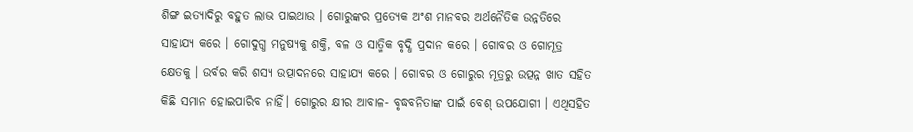ଶିଙ୍ଗ ଇତ୍ୟାଦିରୁ ବହୁତ ଲାଭ ପାଇଥାଉ । ଗୋରୁଙ୍କର ପ୍ରତ୍ୟେକ ଅଂଶ ମାନବର ଅର୍ଥନୈତିକ ଉନ୍ନତିରେ ସାହାଯ୍ୟ କରେ । ଗୋଦୁଗ୍ଧ ମନୁଷ୍ୟକୁ ଶକ୍ତି, ବଳ ଓ ସାତ୍ମିକ ବୃଦ୍ଧି ପ୍ରଦାନ କରେ । ଗୋବର ଓ ଗୋମୂତ୍ର କ୍ଷେତକୁ । ଉର୍ବର କରି ଶସ୍ୟ ଉତ୍ପାଦନରେ ସାହାଯ୍ୟ କରେ । ଗୋବର ଓ ଗୋରୁର ମୂତ୍ରରୁ ଉତ୍ପନ୍ନ ଖାତ ସହିତ କିଛି ସମାନ ହୋଇପାରିବ ନାହିଁ। ଗୋରୁର କ୍ଷୀର ଆବାଳ- ବୃଦ୍ଧବନିତାଙ୍କ ପାଇଁ ବେଶ୍ ଉପଯୋଗୀ । ଏଥିସହିତ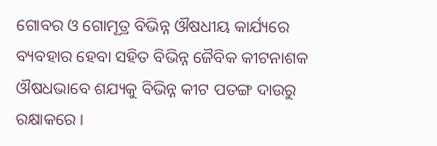ଗୋବର ଓ ଗୋମୂତ୍ର ବିଭିନ୍ନ ଔଷଧୀୟ କାର୍ଯ୍ୟରେ ବ୍ୟବହାର ହେବା ସହିତ ବିଭିନ୍ନ ଜୈବିକ କୀଟନାଶକ ଔଷଧଭାବେ ଶଯ୍ୟକୁ ବିଭିନ୍ନ କୀଟ ପତଙ୍ଗ ଦାଉରୁ ରକ୍ଷାକରେ ।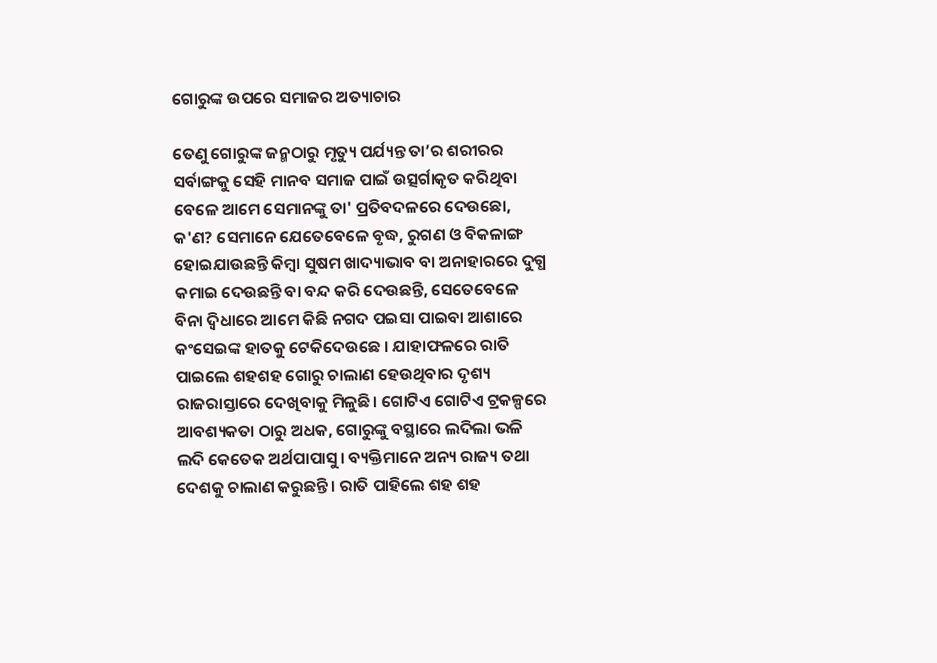ଗୋରୁଙ୍କ ଉପରେ ସମାଜର ଅତ୍ୟାଚାର

ତେଣୁ ଗୋରୁଙ୍କ ଜନ୍ମଠାରୁ ମୃତ୍ୟୁ ପର୍ଯ୍ୟନ୍ତ ତା’ର ଶରୀରର ସର୍ବାଙ୍ଗକୁ ସେହି ମାନବ ସମାଜ ପାଇଁ ଉତ୍ସର୍ଗାକୃତ କରିଥିବା ବେଳେ ଆମେ ସେମାନଙ୍କୁ ତା' ପ୍ରତିବଦଳରେ ଦେଉଛୋ, କ'ଣ? ସେମାନେ ଯେତେବେଳେ ବୃଦ୍ଧ, ରୁଗଣ ଓ ବିକଳାଙ୍ଗ ହୋଇଯାଉଛନ୍ତି କିମ୍ବା ସୁଷମ ଖାଦ୍ୟାଭାବ ବା ଅନାହାରରେ ଦୁଗ୍ଧ କମାଇ ଦେଉଛନ୍ତି ବା ବନ୍ଦ କରି ଦେଉଛନ୍ତି, ସେତେବେଳେ ବିନା ଦ୍ଵିଧାରେ ଆମେ କିଛି ନଗଦ ପଇସା ପାଇବା ଆଶାରେ କଂସେଇଙ୍କ ହାତକୁ ଟେକିଦେଉଛେ । ଯାହାଫଳରେ ରାତି ପାଇଲେ ଶହଶହ ଗୋରୁ ଚାଲାଣ ହେଉଥିବାର ଦୃଶ୍ୟ ରାଜରାସ୍ତାରେ ଦେଖିବାକୁ ମିଳୁଛି। ଗୋଟିଏ ଗୋଟିଏ ଟ୍ରକଳ୍ପରେ ଆବଶ୍ୟକତା ଠାରୁ ଅଧକ, ଗୋରୁଙ୍କୁ ବସ୍ଥାରେ ଲଦିଲା ଭଳି ଲଦି କେତେକ ଅର୍ଥପାପାସୁ। ବ୍ୟକ୍ତିମାନେ ଅନ୍ୟ ରାଜ୍ୟ ତଥା ଦେଶକୁ ଚାଲାଣ କରୁଛନ୍ତି । ରାତି ପାହିଲେ ଶହ ଶହ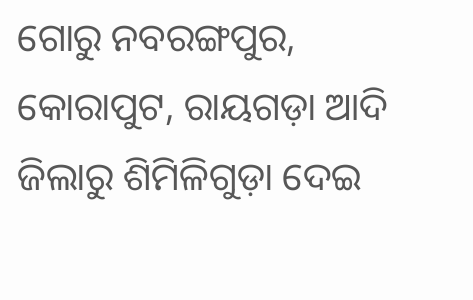ଗୋରୁ ନବରଙ୍ଗପୁର, କୋରାପୁଟ, ରାୟଗଡ଼ା ଆଦି ଜିଲାରୁ ଶିମିଳିଗୁଡ଼ା ଦେଇ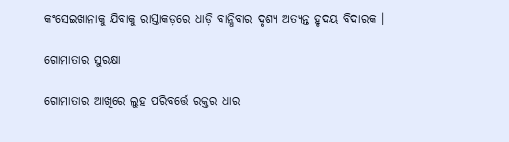କଂସେଇଖାନାକୁ ଯିବାକୁ ରାସ୍ତାକଡ଼ରେ ଧାଡ଼ି ବାନ୍ଧିବାର ଦୃଶ୍ୟ ଅତ୍ୟନ୍ତ ହୃଦୟ ବିଦାରକ ।

ଗୋମାତାର ସୁରକ୍ଷା

ଗୋମାତାର ଆଖିରେ ଲୁହ ପରିବର୍ତ୍ତେ ରକ୍ତର ଧାର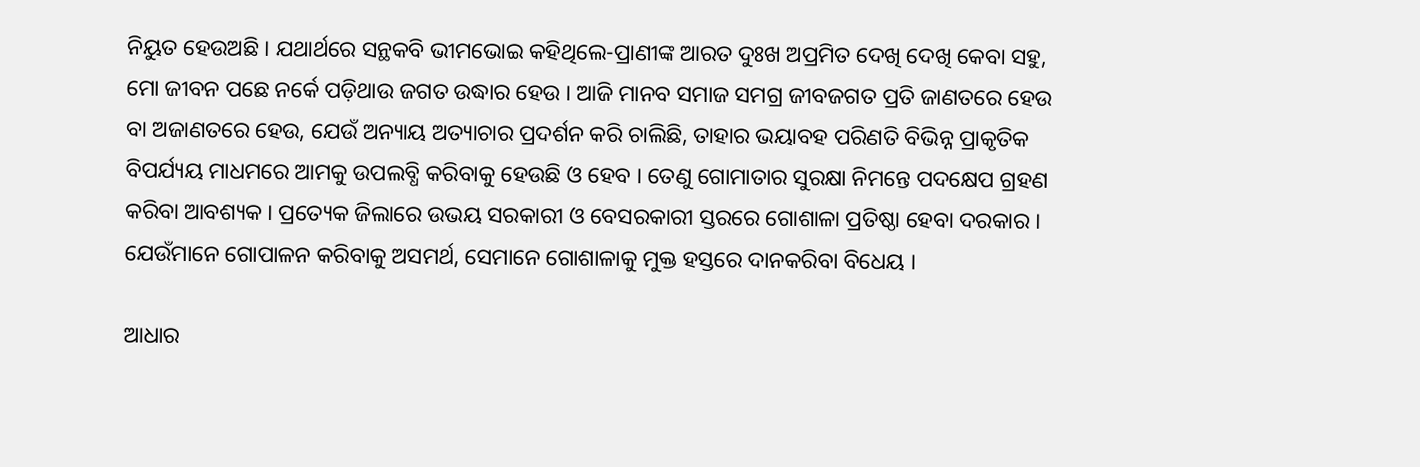ନିୟୁତ ହେଉଅଛି । ଯଥାର୍ଥରେ ସନ୍ଥକବି ଭୀମଭୋଇ କହିଥିଲେ-ପ୍ରାଣୀଙ୍କ ଆରତ ଦୁଃଖ ଅପ୍ରମିତ ଦେଖି ଦେଖି କେବା ସହୁ, ମୋ ଜୀବନ ପଛେ ନର୍କେ ପଡ଼ିଥାଉ ଜଗତ ଉଦ୍ଧାର ହେଉ । ଆଜି ମାନବ ସମାଜ ସମଗ୍ର ଜୀବଜଗତ ପ୍ରତି ଜାଣତରେ ହେଉ ବା ଅଜାଣତରେ ହେଉ, ଯେଉଁ ଅନ୍ୟାୟ ଅତ୍ୟାଚାର ପ୍ରଦର୍ଶନ କରି ଚାଲିଛି, ତାହାର ଭୟାବହ ପରିଣତି ବିଭିନ୍ନ ପ୍ରାକୃତିକ ବିପର୍ଯ୍ୟୟ ମାଧମରେ ଆମକୁ ଉପଲବ୍ଧି କରିବାକୁ ହେଉଛି ଓ ହେବ । ତେଣୁ ଗୋମାତାର ସୁରକ୍ଷା ନିମନ୍ତେ ପଦକ୍ଷେପ ଗ୍ରହଣ କରିବା ଆବଶ୍ୟକ । ପ୍ରତ୍ୟେକ ଜିଲାରେ ଉଭୟ ସରକାରୀ ଓ ବେସରକାରୀ ସ୍ତରରେ ଗୋଶାଳା ପ୍ରତିଷ୍ଠା ହେବା ଦରକାର । ଯେଉଁମାନେ ଗୋପାଳନ କରିବାକୁ ଅସମର୍ଥ, ସେମାନେ ଗୋଶାଳାକୁ ମୁକ୍ତ ହସ୍ତରେ ଦାନକରିବା ବିଧେୟ ।

ଆଧାର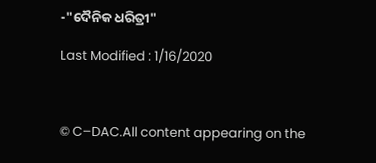-"ଦୈନିକ ଧରିତ୍ରୀ"

Last Modified : 1/16/2020



© C–DAC.All content appearing on the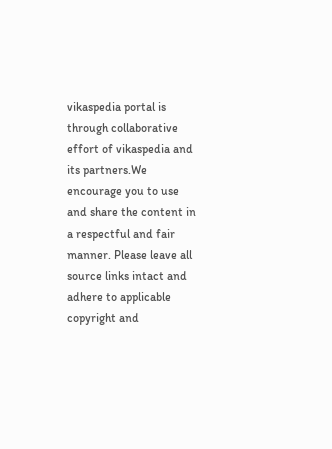vikaspedia portal is through collaborative effort of vikaspedia and its partners.We encourage you to use and share the content in a respectful and fair manner. Please leave all source links intact and adhere to applicable copyright and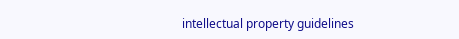intellectual property guidelines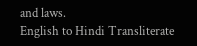and laws.
English to Hindi Transliterate